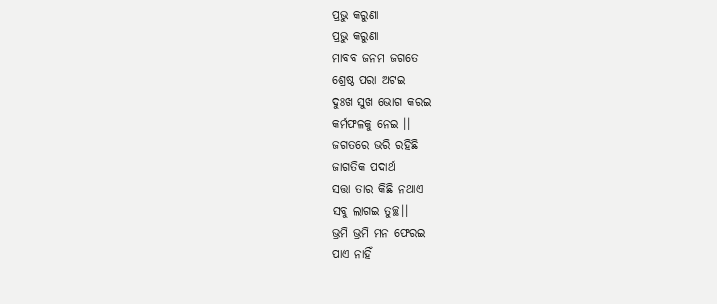ପ୍ରଭୁ କରୁଣା
ପ୍ରଭୁ କରୁଣା
ମାବବ ଜନମ ଜଗତେ
ଶ୍ରେଷ୍ଠ ପରା ଅଟଇ
ଦୁଃଖ ସୁଖ ଭୋଗ କରଇ
କର୍ମଫଳକୁ ନେଇ ।।
ଜଗତରେ ଭରି ରହିଛି
ଜାଗତିକ ପଦାର୍ଥ
ସତ୍ତା ତାର କିଛି ନଥାଏ
ସବୁ ଲାଗଇ ତୁଚ୍ଛ।।
ଭ୍ରମି ଭ୍ରମି ମନ ଫେରଇ
ପାଏ ନାହିଁ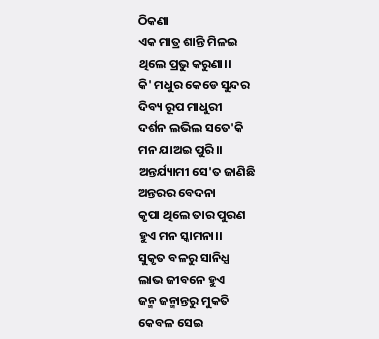ଠିକଣା
ଏକ ମାତ୍ର ଶାନ୍ତି ମିଳଇ
ଥିଲେ ପ୍ରଭୁ କରୁଣା।।
କି' ମଧୁର କେଡେ ସୁନ୍ଦର
ଦିବ୍ୟ ରୂପ ମାଧୁରୀ
ଦର୍ଶନ ଲଭିଲ ସତେ'କି
ମନ ଯାଅଇ ପୁରି।।
ଅନ୍ତର୍ଯ୍ୟାମୀ ସେ'ତ ଜାଣିଛି
ଅନ୍ତରର ବେଦନା
କୃପା ଥିଲେ ତାର ପୁରଣ
ହୁଏ ମନ ସ୍କାମନା।।
ସୁକୃତ ବଳରୁ ସାନିଧ୍ଯ
ଲାଭ ଜୀବନେ ହୁଏ
ଜନ୍ମ ଜନ୍ମାନ୍ତରୁ ମୁକତି
କେବଳ ସେଇ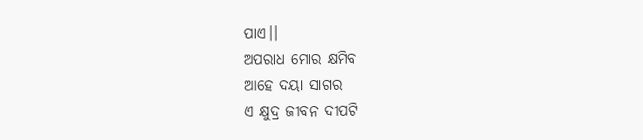ପାଏ।।
ଅପରାଧ ମୋର କ୍ଷମିବ
ଆହେ ଦୟା ସାଗର
ଏ କ୍ଷୁଦ୍ର ଜୀବନ ଦୀପଟି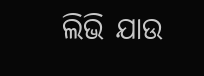ଲିଭି ଯାଉ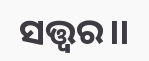ସତ୍ତ୍ବର।।